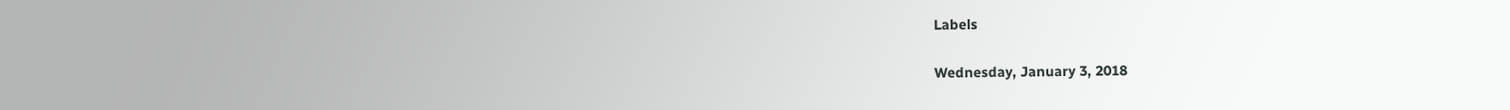Labels

Wednesday, January 3, 2018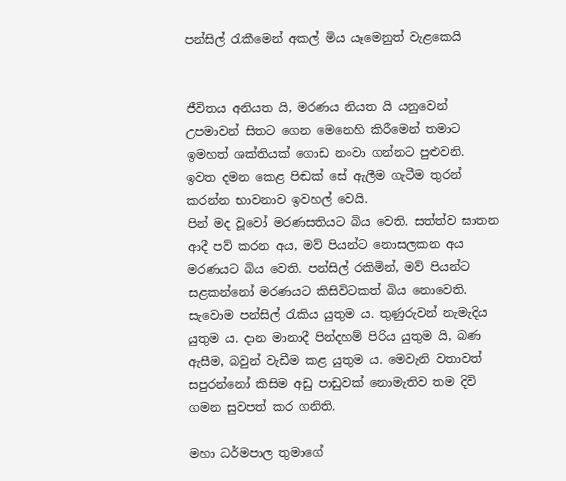පන්සිල් රැකීමෙන් අකල් මිය යෑමෙනුත් වැළකෙයි


ජීවිතය අනියත යි, මරණය නියත යි යනුවෙන් උපමාවන් සිතට ගෙන මෙනෙහි කිරීමෙන් තමාට ඉමහත් ශක්තියක් ගොඩ නංවා ගන්නට පුළුවනි. ඉවත දමන කෙළ පිඬක් සේ ඇලීම ගැටීම තුරන් කරන්න භාවනාව ඉවහල් වෙයි.
පින් මද වූවෝ මරණසතියට බිය වෙති. සත්ත්ව ඝාතන ආදී පව් කරන අය, මව් පියන්ට නොසලකන අය මරණයට බිය වෙති. පන්සිල් රකිමින්, මව් පියන්ට සළකන්නෝ මරණයට කිසිවිටකත් බිය නොවෙති. සැවොම පන්සිල් රැකිය යුතුම ය. තුණුරුවන් නැමැදිය යුතුම ය. දාන මානාදී පින්දහම් පිරිය යුතුම යි, බණ ඇසීම, බවුන් වැඩීම කළ යුතුම ය. මෙවැනි වතාවත් සපුරන්නෝ කිසිම අඩු පාඩුවක් නොමැතිව තම දිවි ගමන සුවපත් කර ගනිති.

මහා ධර්මපාල තුමාගේ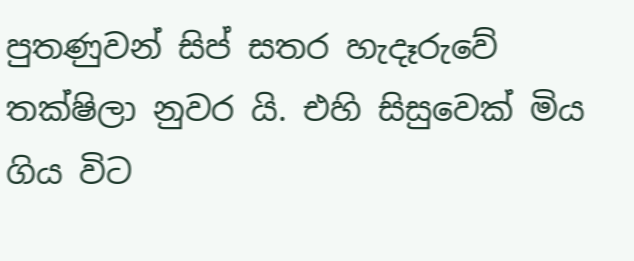පුතණුවන් සිප් සතර හැදෑරුවේ තක්ෂිලා නුවර යි. එහි සිසුවෙක් මිය ගිය විට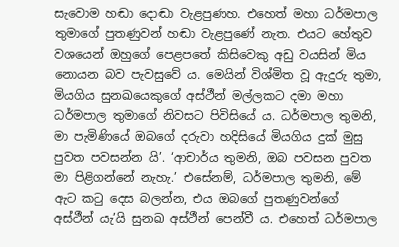සැවොම හඬා දොඬා වැළපුණහ. එහෙත් මහා ධර්මපාල තුමාගේ පුතණුවන් හඬා වැළපුණේ නැත. එයට හේතුව වශයෙන් ඔහුගේ පෙළපතේ කිසිවෙකු අඩු වයසින් මිය නොයන බව පැවසුවේ ය. මෙයින් විශ්මිත වූ ඇදුරු තුමා, මියගිය සුනඛයෙකුගේ අස්ථීන් මල්ලකට දමා මහා ධර්මපාල තුමාගේ නිවසට පිවිසියේ ය. ධර්මපාල තුමනි, මා පැමිණියේ ඔබගේ දරුවා හදිසියේ මියගිය දුක් මුසු පුවත පවසන්න යි’. ‘ආචාර්ය තුමනි, ඔබ පවසන පුවත මා පිළිගන්නේ නැහැ.’ එසේනම්, ධර්මපාල තුමනි, මේ ඇට කටු දෙස බලන්න, එය ඔබගේ පුතණුවන්ගේ අස්ථීන් යැ’යි සුනඛ අස්ථීන් පෙන්වී ය. එහෙත් ධර්මපාල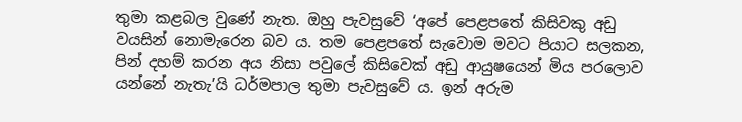තුමා කළබල වුණේ නැත. ඔහු පැවසුවේ ‘අපේ පෙළපතේ කිසිවකු අඩු වයසින් නොමැරෙන බව ය. තම පෙළපතේ සැවොම මවට පියාට සලකන, පින් දහම් කරන අය නිසා පවුලේ කිසිවෙක් අඩු ආයුෂයෙන් මිය පරලොව යන්නේ නැතැ’යි ධර්මපාල තුමා පැවසුවේ ය. ඉන් අරුම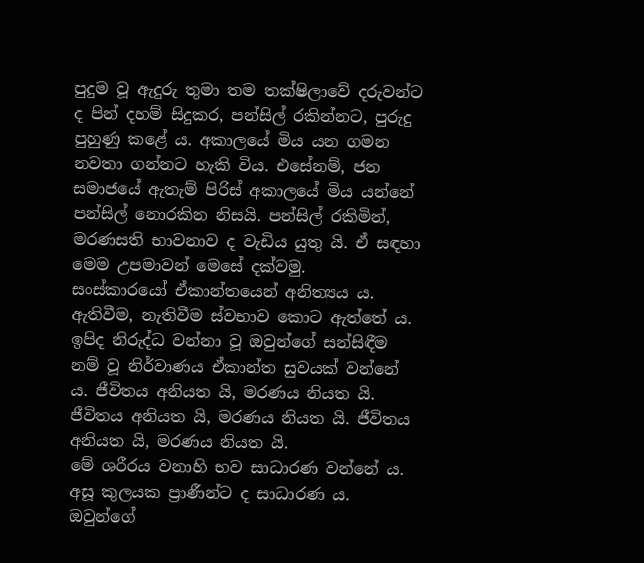පුදුම වූ ඇදුරු තුමා තම තක්ෂිලාවේ දරුවන්ට ද පින් දහම් සිදුකර, පන්සිල් රකින්නට, පුරුදු පුහුණු කළේ ය. අකාලයේ මිය යන ගමන නවතා ගන්නට හැකි විය. එසේනම්, ජන සමාජයේ ඇතැම් පිරිස් අකාලයේ මිය යන්නේ පන්සිල් නොරකින නිසයි. පන්සිල් රකිමින්, මරණසති භාවනාව ද වැඩිය යුතු යි. ඒ සඳහා මෙම උපමාවන් මෙසේ දක්වමු.
සංස්කාරයෝ ඒකාන්තයෙන් අනිත්‍යය ය. ඇතිවීම, නැතිවීම ස්වභාව කොට ඇත්තේ ය. ඉපිද නිරුද්ධ වන්නා වූ ඔවුන්ගේ සන්සිඳීම නම් වූ නිර්වාණය ඒකාන්ත සුවයක් වන්නේ ය. ජීවිතය අනියත යි, මරණය නියත යි. ජීවිතය අනියත යි, මරණය නියත යි. ජීවිතය අනියත යි, මරණය නියත යි.
මේ ශරීරය වනාහි භව සාධාරණ වන්නේ ය. අසූ කුලයක ප්‍රාණීන්ට ද සාධාරණ ය. ඔවුන්ගේ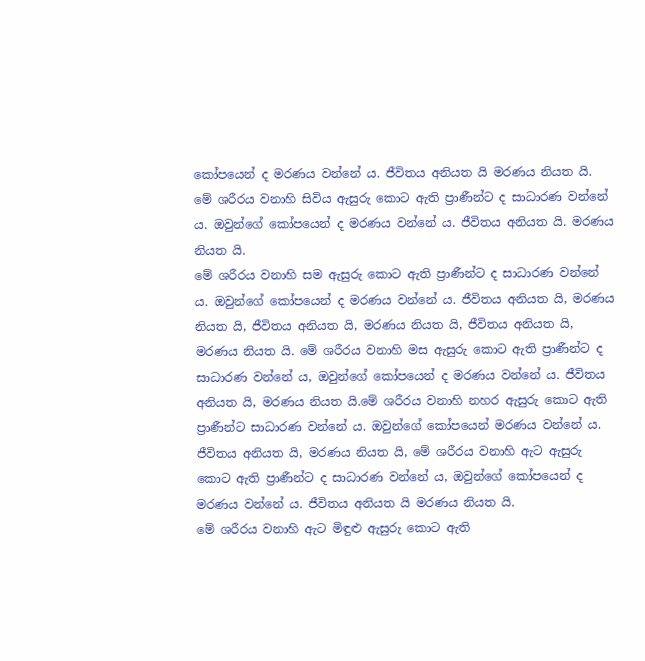කෝපයෙන් ද මරණය වන්නේ ය. ජීවිතය අනියත යි මරණය නියත යි.
මේ ශරීරය වනාහි සිවිය ඇසුරු කොට ඇති ප්‍රාණීන්ට ද සාධාරණ වන්නේ ය. ඔවුන්ගේ කෝපයෙන් ද මරණය වන්නේ ය. ජීවිතය අනියත යි. මරණය නියත යි.
මේ ශරීරය වනාහි සම ඇසුරු කොට ඇති ප්‍රාණීන්ට ද සාධාරණ වන්නේ ය. ඔවුන්ගේ කෝපයෙන් ද මරණය වන්නේ ය. ජීවිතය අනියත යි, මරණය නියත යි, ජීවිතය අනියත යි, මරණය නියත යි, ජීවිතය අනියත යි, මරණය නියත යි. මේ ශරීරය වනාහි මස ඇසුරු කොට ඇති ප්‍රාණීන්ට ද සාධාරණ වන්නේ ය, ඔවුන්ගේ කෝපයෙන් ද මරණය වන්නේ ය. ජීවිතය අනියත යි, මරණය නියත යි.මේ ශරීරය වනාහි නහර ඇසුරු කොට ඇති ප්‍රාණීන්ට සාධාරණ වන්නේ ය. ඔවුන්ගේ කෝපයෙන් මරණය වන්නේ ය. ජීවිතය අනියත යි, මරණය නියත යි, මේ ශරීරය වනාහි ඇට ඇසුරු කොට ඇති ප්‍රාණීන්ට ද සාධාරණ වන්නේ ය, ඔවුන්ගේ කෝපයෙන් ද මරණය වන්නේ ය. ජීවිතය අනියත යි මරණය නියත යි.
මේ ශරීරය වනාහි ඇට මිඳුළු ඇසුරු කොට ඇති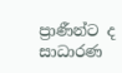ප්‍රාණීන්ට ද සාධාරණ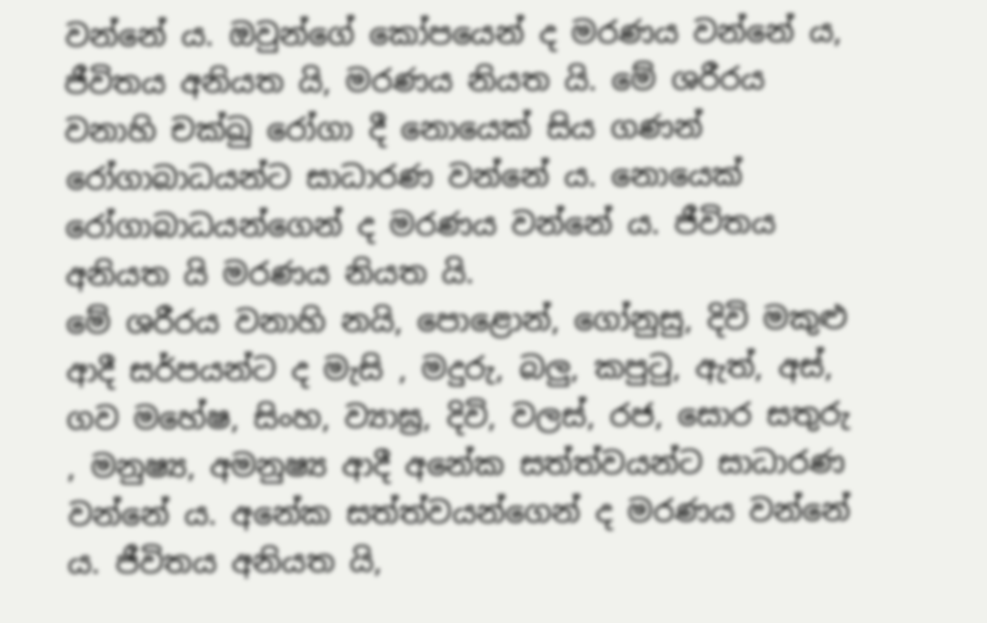වන්නේ ය. ඔවුන්ගේ කෝපයෙන් ද මරණය වන්නේ ය, ජීවිතය අනියත යි, මරණය නියත යි. මේ ශරීරය වනාහි චක්ඛු රෝගා දී නොයෙක් සිය ගණන් රෝගාබාධයන්ට සාධාරණ වන්නේ ය. නොයෙක් රෝගාබාධයන්ගෙන් ද මරණය වන්නේ ය. ජීවිතය අනියත යි මරණය නියත යි.
මේ ශරීරය වනාහි නයි, පොළොන්, ගෝනුසු, දිවි මකුළු ආදී සර්පයන්ට ද මැසි , මදුරු, බලු, කපුටු, ඇත්, අස්, ගව මහේෂ, සිංහ, ව්‍යාඝ්‍ර, දිවි, වලස්, රජ, සොර සතුරු , මනුෂ්‍ය, අමනුෂ්‍ය ආදී අනේක සත්ත්වයන්ට සාධාරණ වන්නේ ය. අනේක සත්ත්වයන්ගෙන් ද මරණය වන්නේ ය. ජීවිතය අනියත යි,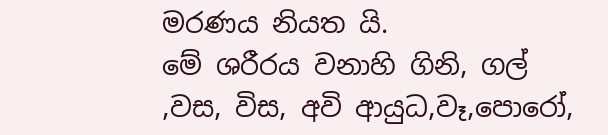මරණය නියත යි.
මේ ශරීරය වනාහි ගිනි, ගල් ,වස, විස, අවි ආයුධ,වෑ,පොරෝ,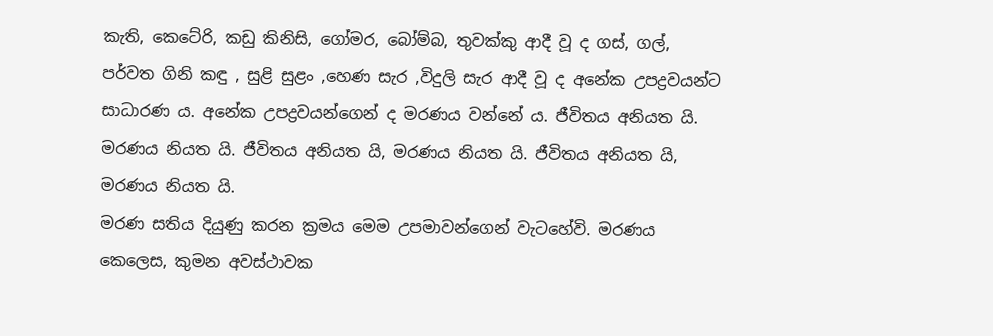කැති, කෙටේරි, කඩු කිනිසි, ගෝමර, බෝම්බ, තුවක්කු ආදී වූ ද ගස්, ගල්, පර්වත ගිනි කඳු , සුළි සුළං ,හෙණ සැර ,විදුලි සැර ආදී වූ ද අනේක උපද්‍රවයන්ට සාධාරණ ය. අනේක උපද්‍රවයන්ගෙන් ද මරණය වන්නේ ය. ජීවිතය අනියත යි. මරණය නියත යි. ජීවිතය අනියත යි, මරණය නියත යි. ජීවිතය අනියත යි, මරණය නියත යි.
මරණ සතිය දියුණු කරන ක්‍රමය මෙම උපමාවන්ගෙන් වැටහේවි. මරණය කෙලෙස, කුමන අවස්ථාවක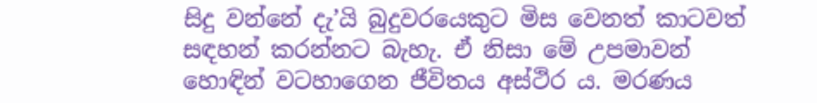සිදු වන්නේ දැ’යි බුදුවරයෙකුට මිස වෙනත් කාටවත් සඳහන් කරන්නට බැහැ. ඒ නිසා මේ උපමාවන් හොඳින් වටහාගෙන ජීවිතය අස්ථිර ය. මරණය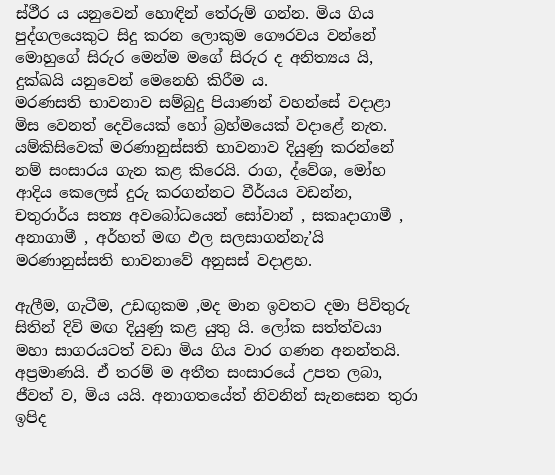ස්ථීර ය යනුවෙන් හොඳින් තේරුම් ගන්න. මිය ගිය පුද්ගලයෙකුට සිදු කරන ලොකුම ගෞරවය වන්නේ මොහුගේ සිරුර මෙන්ම මගේ සිරුර ද අනිත්‍යය යි, දුක්ඛයි යනුවෙන් මෙනෙහි කිරීම ය.
මරණසති භාවනාව සම්බුදු පියාණන් වහන්සේ වදාළා මිස වෙනත් දෙවියෙක් හෝ බ්‍රහ්මයෙක් වදාළේ නැත. යම්කිසිවෙක් මරණානුස්සති භාවනාව දියුණු කරන්නේ නම් සංසාරය ගැන කළ කිරෙයි. රාග, ද්වේශ, මෝහ ආදිය කෙලෙස් දුරු කරගන්නට වීර්යය වඩන්න, චතුරාර්ය සත්‍ය අවබෝධයෙන් සෝවාන් , සකෘදාගාමී , අනාගාමී , අර්හත් මඟ ඵල සලසාගන්නැ’යි මරණානුස්සති භාවනාවේ අනුසස් වදාළහ.

ඇලීම, ගැටීම, උඩඟුකම ,මද මාන ඉවතට දමා පිවිතුරු සිතින් දිවි මඟ දියුණු කළ යුතු යි. ලෝක සත්ත්වයා මහා සාගරයටත් වඩා මිය ගිය වාර ගණන අනන්තයි. අප්‍රමාණයි. ඒ තරම් ම අතීත සංසාරයේ උපත ලබා, ජීවත් ව, මිය යයි. අනාගතයේත් නිවනින් සැනසෙන තුරා ඉපිද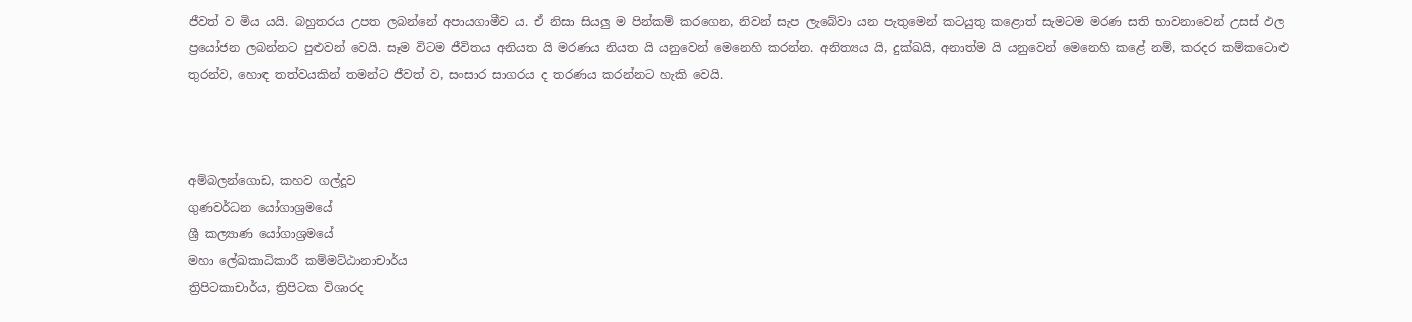ජීවත් ව මිය යයි. බහුතරය උපත ලබන්නේ අපායගාමීව ය. ඒ නිසා සියලු ම පින්කම් කරගෙන, නිවන් සැප ලැබේවා යන පැතුමෙන් කටයුතු කළොත් සැමටම මරණ සති භාවනාවෙන් උසස් ඵල ප්‍රයෝජන ලබන්නට පුළුවන් වෙයි. සෑම විටම ජීවිතය අනියත යි මරණය නියත යි යනුවෙන් මෙනෙහි කරන්න. අනිත්‍යය යි, දුක්ඛයි, අනාත්ම යි යනුවෙන් මෙනෙහි කළේ නම්, කරදර කම්කටොළු තුරන්ව, හොඳ තත්වයකින් තමන්ට ජීවත් ව, සංසාර සාගරය ද තරණය කරන්නට හැකි වෙයි.



අම්බලන්ගොඩ, කහව ගල්දූව
ගුණවර්ධන යෝගාශ්‍රමයේ
ශ්‍රී කල්‍යාණ යෝගාශ්‍රමයේ
මහා ලේඛකාධිකාරී කම්මට්ඨානාචාර්ය
ත්‍රිපිටකාචාර්ය, ත්‍රිපිටක විශාරද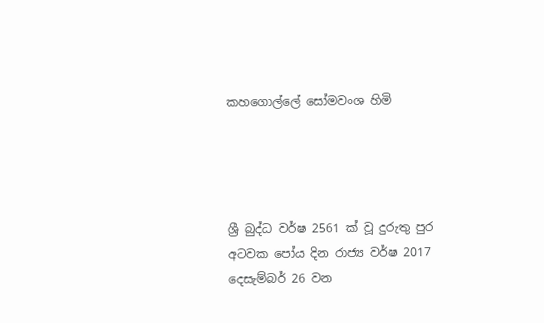කහගොල්ලේ සෝමවංශ හිමි




ශ්‍රී බුද්ධ වර්ෂ 2561 ක් වූ ‍දුරුතු පුර අටවක පෝය දින රාජ්‍ය වර්ෂ 2017 දෙසැම්බර් 26 වන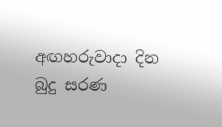අඟහරුවාදා දින බුදු සරණ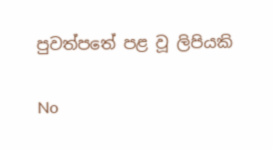පුවත්පතේ පළ වූ ලිපියකි

No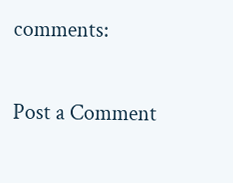comments:

Post a Comment